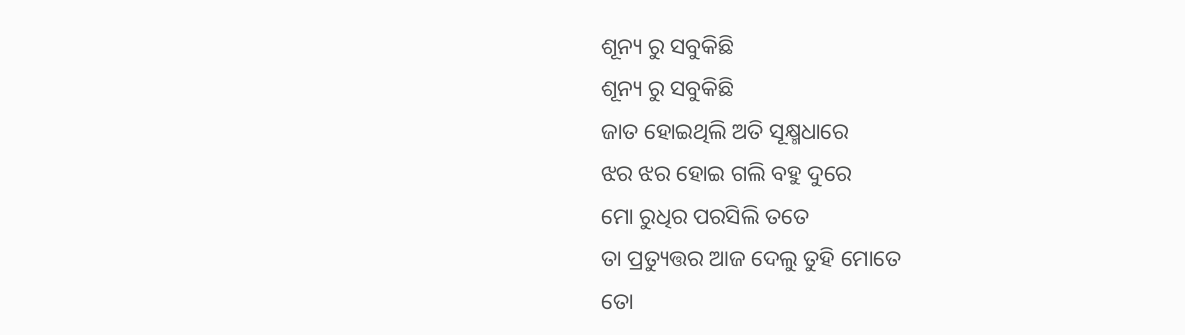ଶୂନ୍ୟ ରୁ ସବୁକିଛି
ଶୂନ୍ୟ ରୁ ସବୁକିଛି
ଜାତ ହୋଇଥିଲି ଅତି ସୂକ୍ଷ୍ମଧାରେ
ଝର ଝର ହୋଇ ଗଲି ବହୁ ଦୁରେ
ମୋ ରୁଧିର ପରସିଲି ତତେ
ତା ପ୍ରତ୍ୟୁତ୍ତର ଆଜ ଦେଲୁ ତୁହି ମୋତେ
ତୋ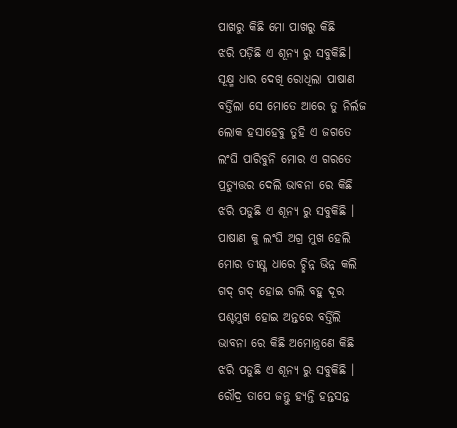ପାଖରୁ କିଛି ମୋ ପାଖରୁ କିଛି
ଝରି ପଡ଼ିଛି ଏ ଶୂନ୍ୟ ରୁ ସବୁକିଛି।
ସୂକ୍ଷ୍ମ ଧାର ଦେଖି ରୋଧିଲା ପାଷାଣ
ବର୍ତ୍ତିଲା ସେ ମୋତେ ଆରେ ତୁ ନିର୍ଲଜ
ଲୋକ ହସାହେବୁ ତୁହି ଏ ଜଗତେ
ଲଂଘି ପାରିବୁନି ମୋର ଏ ଗରତେ
ପ୍ରତ୍ୟୁତ୍ତର ଦେଲି ଭାବନା ରେ କିଛି
ଝରି ପଡୁଛି ଏ ଶୂନ୍ୟ ରୁ ସବୁକିଛି ।
ପାଷାଣ କୁ ଲଂଘି ଅଗ୍ର ମୁଖ ହେଲି
ମୋର ତୀକ୍ଷ୍ଣ ଧାରେ ଚ୍ଛିନ୍ନ ଭିନ୍ନ କଲି
ଗଦ୍ ଗଦ୍ ହୋଇ ଗଲି ବହୁ ଦୂର
ପଶ୍ଚମୁଖ ହୋଇ ଅନ୍ତରେ ବର୍ତ୍ତିଲି
ଭାବନା ରେ କିଛି ଅମୋନ୍ତ୍ରଣେ କିଛି
ଝରି ପଡୁଛି ଏ ଶୂନ୍ୟ ରୁ ସବୁକିଛି ।
ରୌଦ୍ର ତାପେ ଜନ୍ତୁ ହ୍ୟନ୍ତି ହନ୍ତସନ୍ତ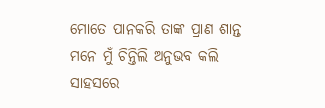ମୋତେ ପାନକରି ତାଙ୍କ ପ୍ରାଣ ଶାନ୍ତ
ମନେ ମୁଁ ଚିନ୍ତିଲି ଅନୁଭବ କଲି
ସାହସରେ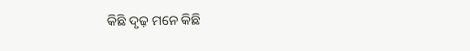କିଛି ଦୃଢ଼ ମନେ କିଛି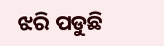ଝରି ପଡୁଛି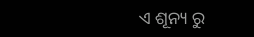ଏ ଶୂନ୍ୟ ରୁ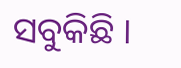ସବୁକିଛି ।